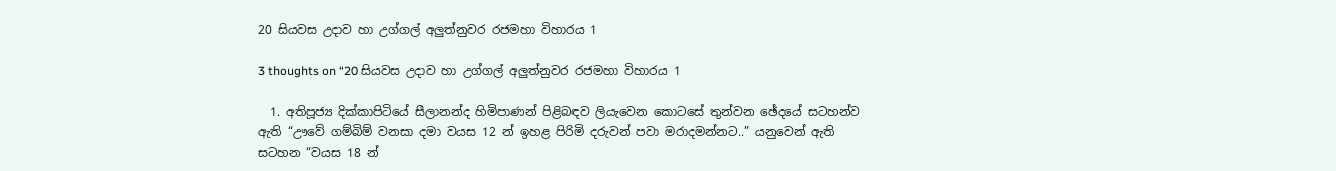20 සියවස උදාව හා උග්ගල් අලුත්නුවර රජමහා විහාරය 1

3 thoughts on “20 සියවස උදාව හා උග්ගල් අලුත්නුවර රජමහා විහාරය 1

  1. අතිපූජ්‍ය දික්කාපිටියේ සීලානන්ද හිමිපාණන් පිළිබඳව ලියැවෙන කොටසේ තුන්වන ඡේදයේ සටහන්ව ඇති “ඌවේ ගම්බිම් වනසා දමා වයස 12 න් ඉහළ පිරිමි දරුවන් පවා මරාදමන්නට..” යනුවෙන් ඇති සටහන “වයස 18 න්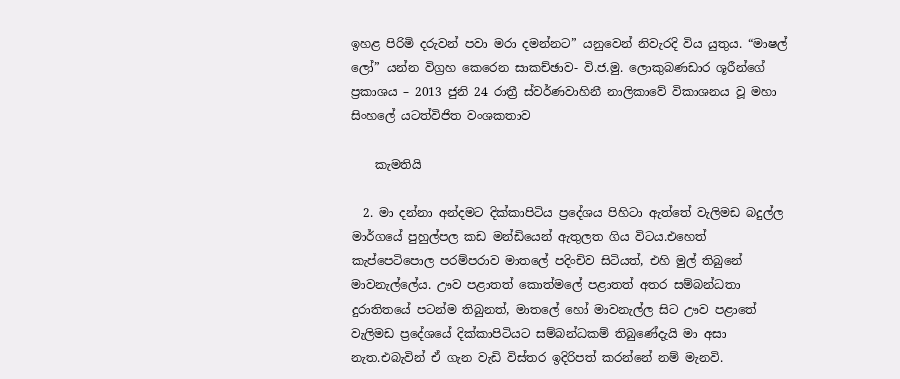ඉහළ පිරිමි දරුවන් පවා මරා දමන්නට” යනුවෙන් නිවැරදි විය යුතුය. “මාෂල් ලෝ” යන්න විග්‍රහ කෙරෙන සාකච්ඡාව- වි.ජ.මු. ලොකුබණඩාර ශූරීන්ගේ ප්‍රකාශය – 2013 ජුනි 24 රාත්‍රී ස්වර්ණවාහිනී නාලිකාවේ විකාශනය වූ මහා සිංහලේ යටත්විජිත වංශකතාව

    කැමතියි

  2. මා දන්නා අන්දමට දික්කාපිටිය ප්‍රදේශය පිහිටා ඇත්තේ වැලිමඩ බදුල්ල මාර්ගයේ පුහුල්පල කඩ මන්ඩියෙන් ඇතුලත ගිය විටය.එහෙත් කැප්පෙටිපොල පරම්පරාව මාතලේ පදිංචිව සිටියත්, එහි මුල් තිබුනේ මාවනැල්ලේය. ඌව පළාතත් කොත්මලේ පළාතත් අතර සම්බන්ධතා දුරාතිතයේ පටන්ම තිබුනත්, මාතලේ හෝ මාවනැල්ල සිට ඌව පළාතේ වැලිමඩ ප්‍රදේශයේ දික්කාපිටියට සම්බන්ධකම් තිබුණේදැයි මා අසා නැත.එබැවින් ඒ ගැන වැඩි විස්තර ඉදිරිපත් කරන්නේ නම් මැනවි.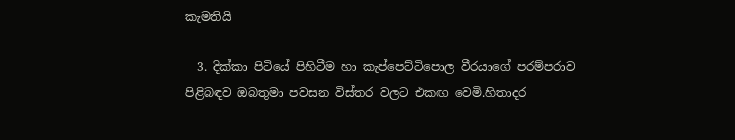කැමතියි

  3. දික්කා පිටියේ පිහිටීම හා කැප්පෙට්ටිපොල වීරයාගේ පරම්පරාව පිළිබඳව ඔබතුමා පවසන විස්තර වලට එකඟ වෙමි.හිතාදර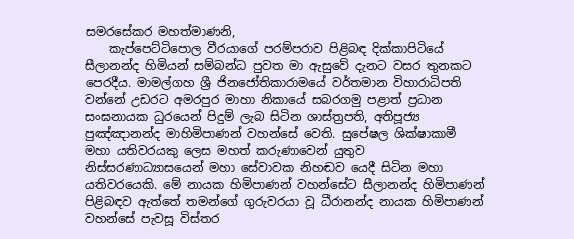සමරසේකර මහත්මාණනි,
    කැප්පෙට්ටිපොල වීරයාගේ පරම්පරාව පිළිබඳ දික්කාපිටියේ සීලානන්ද හිමියන් සම්බන්ධ පුවත මා ඇසුවේ දැනට වසර තුනකට පෙරදීය. මාමල්ගහ ශ්‍රී ජිනජෝතිකාරාමයේ වර්තමාන විහාරාධිපති වන්නේ උඩරට අමරපුර මාහා නිකායේ සබරගමු පළාත් ප්‍රධාන සංඝනායක ධුරයෙන් පිදුම් ලැබ සිටින ශාස්ත්‍රපති, අතිපූජ්‍ය පුඤ්ඤානන්ද මාහිමිපාණන් වහන්සේ වෙති. සුපේෂල ශික්ෂාකාමී මහා යතිවරයකු ලෙස මහත් කරුණාවෙන් යුතුව නිස්සරණාධ්‍යාසයෙන් මහා සේවාවක නිහඬව යෙදී සිටින මහා යතිවරයෙකි. මේ නායක හිමිපාණන් වහන්සේට සීලානන්ද හිමිපාණන් පිළිබඳව ඇත්තේ තමන්ගේ ගුරුවරයා වූ ධීරානන්ද නායක හිමිපාණන් වහන්සේ පැවසූ විස්තර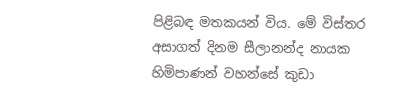පිළිබඳ මතකයන් විය. මේ විස්තර අසාගත් දිනම සීලානන්ද නායක හිමිපාණන් වහන්සේ කුඩා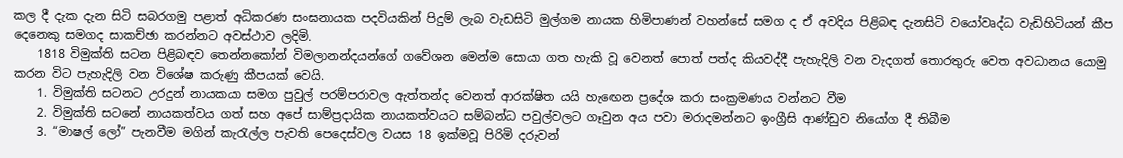කල දී දැක දැන සිටි සබරගමු පළාත් අධිකරණ සංඝනායක පදවියකින් පිදුම් ලැබ වැඩසිටි මුල්ගම නායක හිමිපාණන් වහන්සේ සමග ද ඒ අවදිය පිළිබඳ දැනසිටි වයෝවෘද්ධ වැඩිහිටියන් කීප දෙනෙකු සමගද සාකච්ඡා කරන්නට අවස්ථාව ලදිමි.
    1818 විමුක්ති සටන පිළිබඳව තෙන්නකෝන් විමලානන්දයන්ගේ ගවේශන මෙන්ම සොයා ගත හැකි වූ වෙනත් පොත් පත්ද කියවද්දී පැහැදිලි වන වැදගත් තොරතුරු වෙත අවධානය යොමු කරන විට පැහැදිලි වන විශේෂ කරුණු කීපයක් වෙයි.
    1. විමුක්ති සටනට උරදුන් නායකයා සමග පුවුල් පරම්පරාවල ඇත්තන්ද වෙනත් ආරක්ෂිත යයි හැඟෙන ප්‍රදේශ කරා සංක්‍රමණය වන්නට වීම
    2. විමුක්ති සටනේ නායකත්වය ගත් සහ අපේ සාම්ප්‍රදායික නායකත්වයට සම්බන්ධ පවුල්වලට ගෑවුන අය පවා මරාදමන්නට ඉංග්‍රීසි ආණ්ඩුව නියෝග දී තිබීම
    3. “මාෂල් ලෝ” පැනවීම මගින් කැරැල්ල පැවති පෙදෙස්වල වයස 18 ඉක්මවූ පිරිමි දරුවන්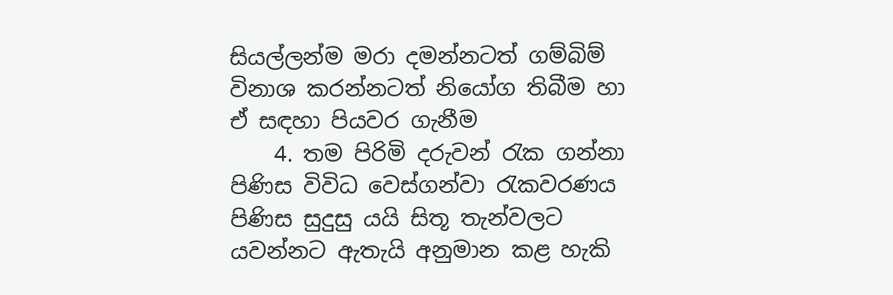සියල්ලන්ම මරා දමන්නටත් ගම්බිම් විනාශ කරන්නටත් නියෝග තිබීම හා ඒ සඳහා පියවර ගැනීම
    4. තම පිරිමි දරුවන් රැක ගන්නා පිණිස විවිධ වෙස්ගන්වා රැකවරණය පිණිස සුදුසු යයි සිතූ තැන්වලට යවන්නට ඇතැයි අනුමාන කළ හැකි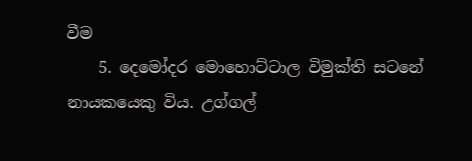වීම
    5. දෙමෝදර මොහොට්ටාල විමුක්ති සටනේ නායකයෙකු විය. උග්ගල්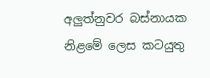අලුත්නුවර බස්නායක නිළමේ ලෙස කටයුතු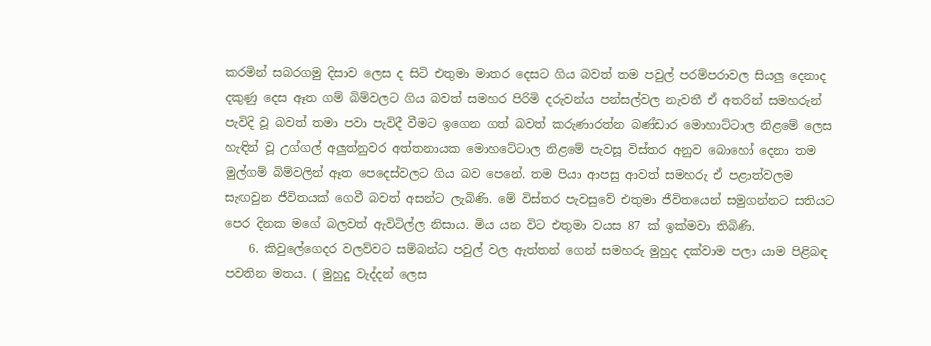කරමින් සබරගමු දිසාව ලෙස ද සිටි එතුමා මාතර දෙසට ගිය බවත් තම පවුල් පරම්පරාවල සියලු දෙනාද දකුණු දෙස ඈත ගම් බිම්වලට ගිය බවත් සමහර පිරිමි දරුවන්ය පන්සල්වල නැවතී ඒ අතරින් සමහරුන් පැවිදි වූ බවත් තමා පවා පැවිදී වීමට ඉගෙන ගත් බවත් කරුණාරත්න බණ්ඩාර මොහාට්ටාල නිළමේ ලෙස හැඳින් වූ උග්ගල් අලුත්නුවර අත්තනායක මොහටේටාල නිළමේ පැවසූ විස්තර අනුව බොහෝ දෙනා තම මුල්ගම් බිම්වලින් ඈත පෙදෙස්වලට ගිය බව පෙනේ. තම පියා ආපසු ආවත් සමහරු ඒ පළාත්වලම සැඟවුන ජීවිතයක් ගෙවී බවත් අසන්ට ලැබිණි. මේ විස්තර පැවසුවේ එතුමා ජීවිතයෙන් සමුගන්නට සතියට පෙර දිනක මගේ බලවත් ඇවිටිල්ල නිසාය. මිය යන විට එතුමා වයස 87 ක් ඉක්මවා තිබිණි.
    6. කිවුලේගෙදර වලව්වට සම්බන්ධ පවුල් වල ඇත්තන් ගෙන් සමහරු මුහුද දක්වාම පලා යාම පිළිබඳ පවතින මතය. ( මුහුදු වැද්දන් ලෙස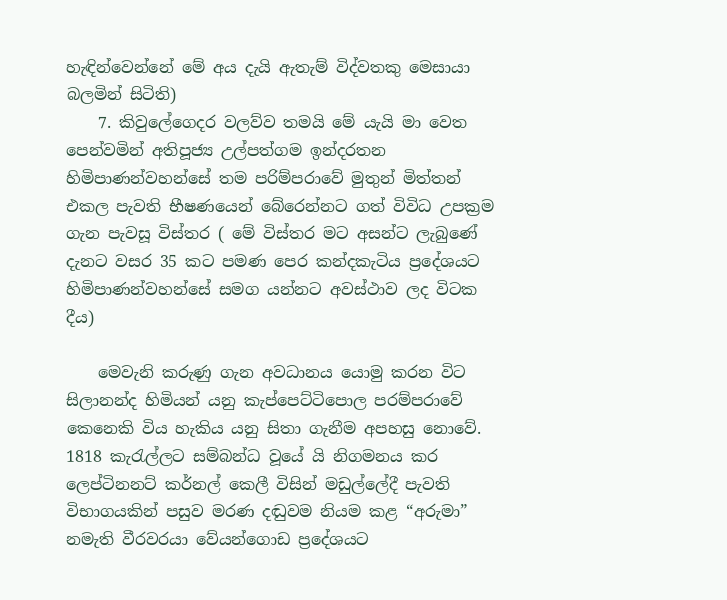හැඳින්වෙන්නේ මේ අය දැයි ඇතැම් විද්වතකු මෙසායා බලමින් සිටිති)
    7. කිවුලේගෙදර වලව්ව තමයි මේ යැයි මා වෙත පෙන්වමින් අතිපූජ්‍ය උල්පත්ගම ඉන්දරතන හිමිපාණන්වහන්සේ තම පරිම්පරාවේ මුතුන් මිත්තන් එකල පැවති භීෂණයෙන් බේරෙන්නට ගත් විවිධ උපක්‍රම ගැන පැවසූ විස්තර ( මේ විස්තර මට අසන්ට ලැබුණේ දැනට වසර 35 කට පමණ පෙර කන්දකැටිය ප්‍රදේශයට හිමිපාණන්වහන්සේ සමග යන්නට අවස්ථාව ලද විටක දීය)

    මෙවැනි කරුණු ගැන අවධානය යොමු කරන විට සිලානන්ද හිමියන් යනු කැප්පෙට්ටිපොල පරම්පරාවේ කෙනෙකි විය හැකිය යනු සිතා ගැනීම අපහසු නොවේ. 1818 කැරැල්‍ලට සම්බන්ධ වූයේ යි නිගමනය කර ලෙප්ටිනනට් කර්නල් කෙලී විසින් මඩුල්ලේදී පැවති විභාගයකින් පසුව මරණ දඬුවම නියම කළ “අරුමා” නමැති වීරවරයා වේයන්ගොඩ ප්‍රදේශයට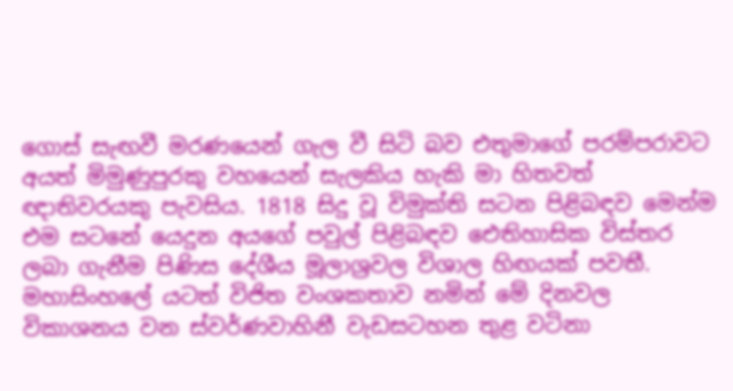ගොස් සැඟවී මරණයෙන් ගැල වී සිටි බව එතුමාගේ පරම්පරාවට අයත් මිමුණුපුරකු වහයෙන් සැලකිය හැකි මා හිතවත් ඥාතිවරයකු පැවසිය. 1818 සිදු වූ විමුක්ති සටන පිළිබඳව මෙන්ම එම සටනේ යෙදුන අයගේ පවුල් පිළිබඳව ඓතිහාසික විස්තර ලබා ගැනීම පිණිස දේශීය මූලාශ්‍රවල විශාල හිඟයක් පවතී. මහාසිංහලේ යටත් විජිත වංශකතාව නමින් මේ දිනවල විකාශනය වන ස්වර්ණවාහිනී වැඩසටහන තුළ වටිනා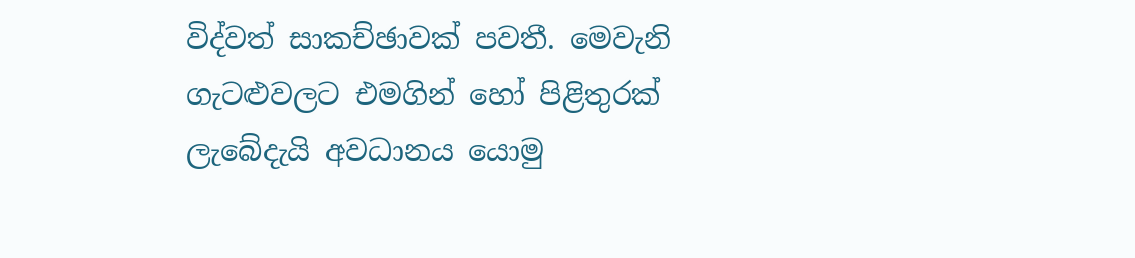විද්වත් සාකච්ඡාවක් පවතී. මෙවැනි ගැටළුවලට එමගින් හෝ පිළිතුරක් ලැබේදැයි අවධානය යොමු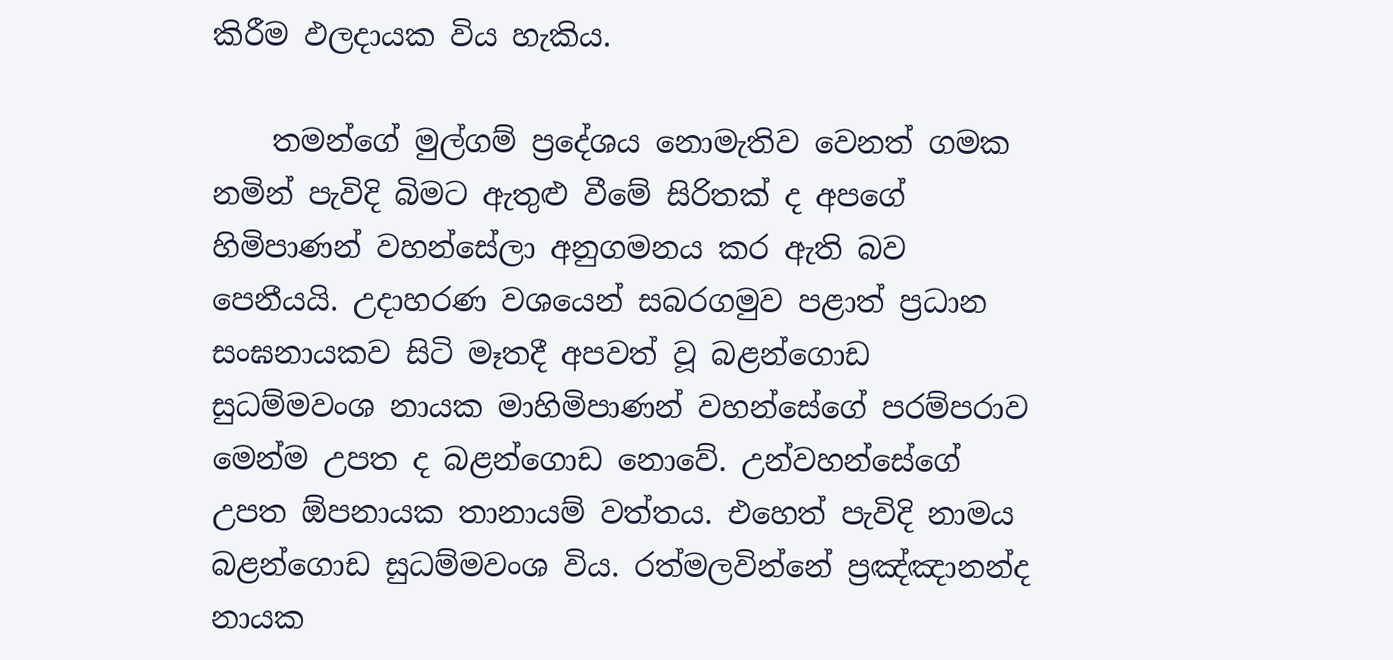කිරීම ඵලදායක විය හැකිය.

    තමන්ගේ මුල්ගම් ප්‍රදේශය නොමැතිව වෙනත් ගමක නමින් පැවිදි බිමට ඇතුළු වීමේ සිරිතක් ද අපගේ හිමිපාණන් වහන්සේලා අනුගමනය කර ඇති බව පෙනීයයි. උදාහරණ වශයෙන් සබරගමුව පළාත් ප්‍රධාන සංඝනායකව සිටි මෑතදී අපවත් වූ බළන්ගොඩ සුධම්මවංශ නායක මාහිමිපාණන් වහන්සේගේ පරම්පරාව මෙන්ම උපත ද බළන්ගොඩ නොවේ. උන්වහන්සේගේ උපත ඕපනායක තානායම් වත්තය. එහෙත් පැවිදි නාමය බළන්ගොඩ සුධම්මවංශ විය. රත්මලවින්නේ ප්‍රඤ්ඤානන්ද නායක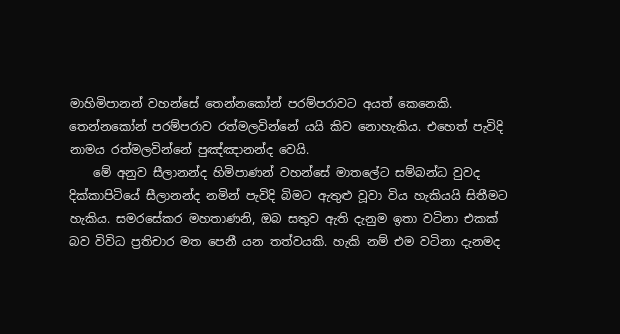මාහිමිපානන් වහන්සේ තෙන්නකෝන් පරම්පරාවට අයත් කෙනෙකි. තෙන්නකෝන් පරම්පරාව රත්මලවින්නේ යයි කිව නොහැකිය. එහෙත් පැවිදි නාමය රත්මලවින්නේ පුඤ්ඤානන්ද වෙයි.
    මේ අනුව සීලානන්ද හිමිපාණන් වහන්සේ මාතලේට සම්බන්ධ වුවද දික්කාපිටියේ සීලානන්ද නමින් පැවිදි බිමට ඇතුළු වූවා විය හැකියයි සිතීමට හැකිය. සමරසේකර මහතාණනි, ඔබ සතුව ඇති දැනුම ඉතා වටිනා එකක් බව විවිධ ප්‍රතිචාර මත පෙනී යන තත්වයකි. හැකි නම් එම වටිනා දැනමද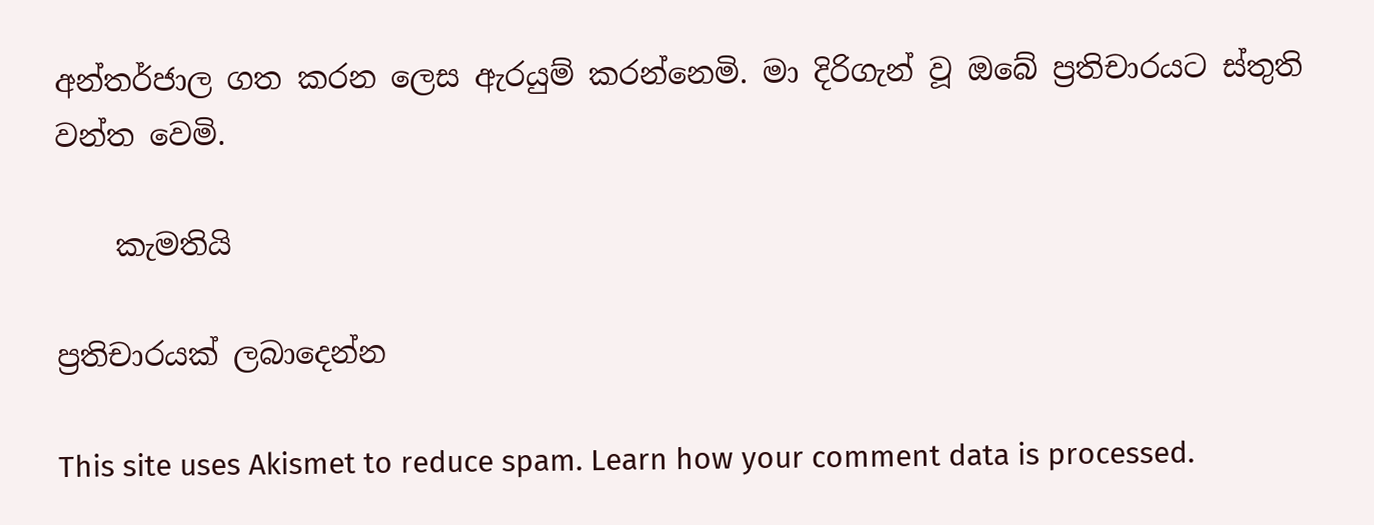අන්තර්ජාල ගත කරන ලෙස ඇරයුම් කරන්නෙමි. මා දිරිගැන් වූ ඔබේ ප්‍රතිචාරයට ස්තුති වන්ත වෙමි.

    කැමතියි

ප්‍රතිචාරයක් ලබාදෙන්න

This site uses Akismet to reduce spam. Learn how your comment data is processed.